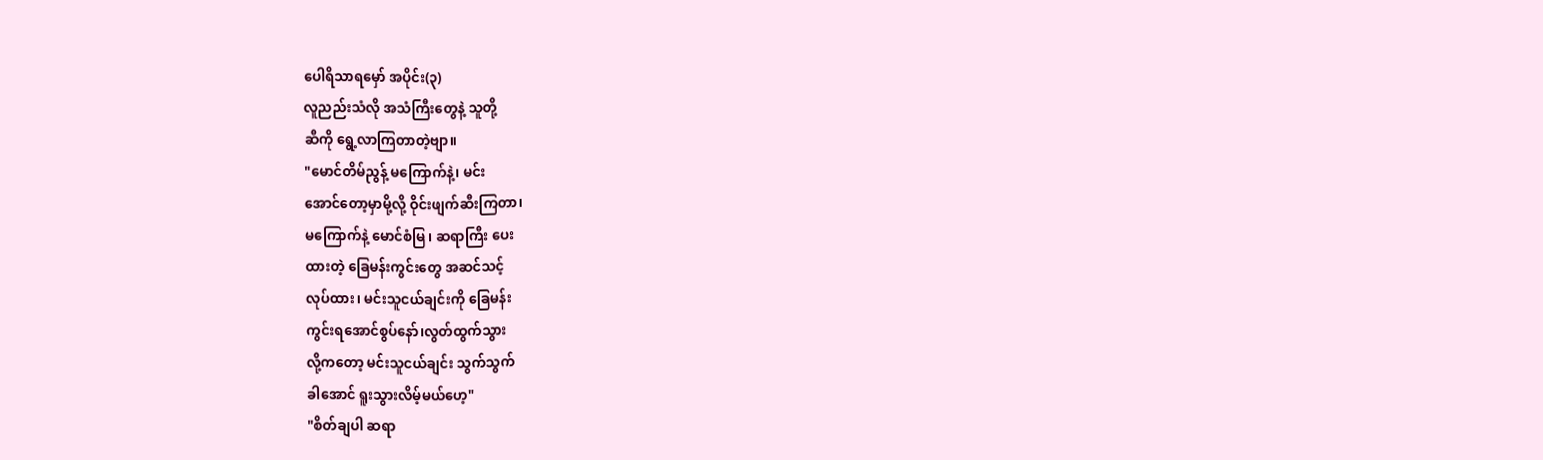ပေါရိသာရမှော် အပိုင်း(၃)
လူညည်းသံလို အသံကြီးတွေနဲ့ သူတို့
ဆီကို ရွေ့လာကြတာတဲ့ဗျာ။
"မောင်တိမ်ညွန့် မကြောက်နဲ့၊ မင်း
အောင်တော့မှာမို့လို့ ဝိုင်းဖျက်ဆီးကြတာ၊
မကြောက်နဲ့ မောင်စံမြ၊ ဆရာကြီး ပေး
ထားတဲ့ ခြေမန်းကွင်းတွေ အဆင်သင့်
လုပ်ထား၊ မင်းသူငယ်ချင်းကို ခြေမန်း
ကွင်းရအောင်စွပ်နော်၊လွတ်ထွက်သွား
လို့ကတော့ မင်းသူငယ်ချင်း သွက်သွက်
ခါအောင် ရူးသွားလိမ့်မယ်ဟေ့"
"စိတ်ချပါ ဆရာ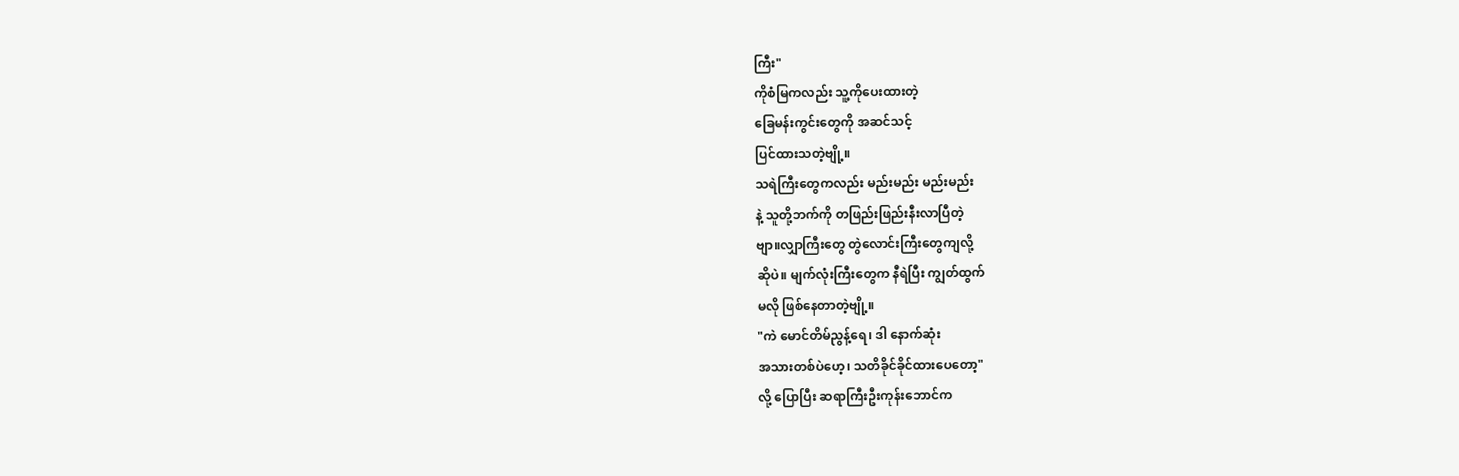ကြီး"
ကိုစံမြကလည်း သူ့ကိုပေးထားတဲ့
ခြေမန်းကွင်းတွေကို အဆင်သင့်
ပြင်ထားသတဲ့ဗျို့။
သရဲကြီးတွေကလည်း မည်းမည်း မည်းမည်း
နဲ့ သူတို့ဘက်ကို တဖြည်းဖြည်းနီးလာပြီတဲ့
ဗျာ။လျှာကြီးတွေ တွဲလောင်းကြီးတွေကျလို့
ဆိုပဲ။ မျက်လုံးကြီးတွေက နီရဲပြီး ကျွတ်ထွက်
မလို ဖြစ်နေတာတဲ့ဗျို့။
"ကဲ မောင်တိမ်ညွန့်ရေ၊ ဒါ နောက်ဆုံး
အသားတစ်ပဲဟေ့၊ သတိခိုင်ခိုင်ထားပေတော့"
လို့ ပြောပြီး ဆရာကြီးဦးကုန်းဘောင်က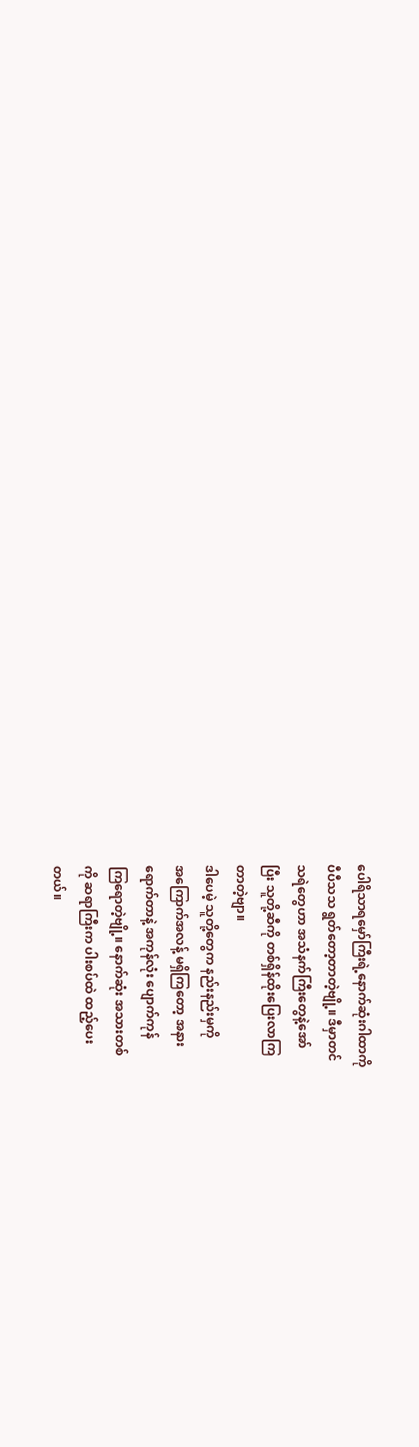ပေါရိသာရမှော်ကြီးရဲ့နောက်ဆုံးဂါထာကို
ပီပီသသ ရွတ်တော့တာတဲ့ဗျို့။ ဒီမှာတင်
သရဲတွေဟာ အသံနက်ကြီးတွေနဲ့အော်
ပြီး သူတို့ဆီကို တစ်ရှိန်ထိုးပြေးလာကြ
တာတဲ့ဗျာ။
ဒါပေမဲ့ သူတို့တွေက နည်းနည်းမှကို
အကြောက်အလန့် မရှိကြတော့ အနား
ရောက်တာနဲ့ အကုန်လုံး ပျောက်ကုန်
ကြရောတဲ့ဗျို့။ နောက်ဆုံး အသားတစ်
ကို ဆရာကြီးက ပါးစပ်ထဲ ထည့်ပေး
တယ်။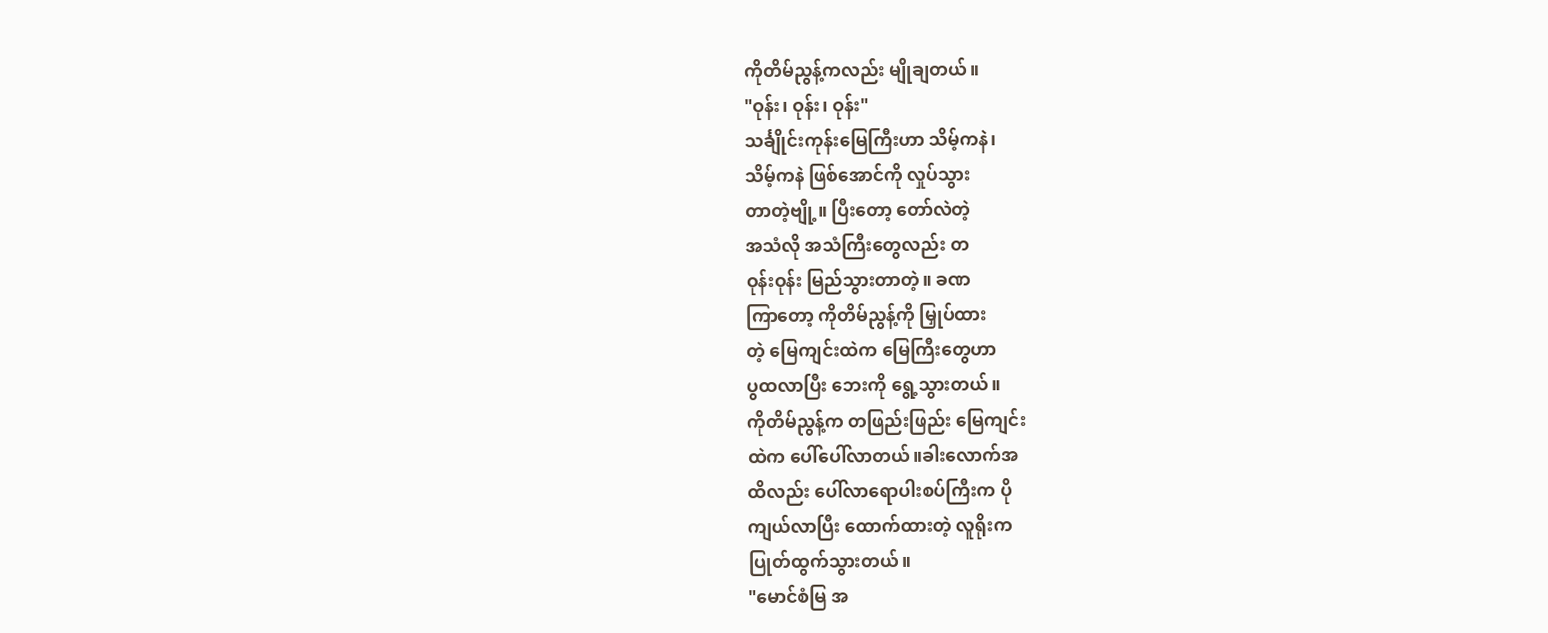ကိုတိမ်ညွန့်ကလည်း မျိုချတယ်။
"ဝုန်း၊ ဝုန်း၊ ဝုန်း"
သင်္ချိုင်းကုန်းမြေကြီးဟာ သိမ့်ကနဲ၊
သိမ့်ကနဲ ဖြစ်အောင်ကို လှုပ်သွား
တာတဲ့ဗျို့။ ပြီးတော့ တော်လဲတဲ့
အသံလို အသံကြီးတွေလည်း တ
ဝုန်းဝုန်း မြည်သွားတာတဲ့။ ခဏ
ကြာတော့ ကိုတိမ်ညွန့်ကို မြှုပ်ထား
တဲ့ မြေကျင်းထဲက မြေကြီးတွေဟာ
ပွထလာပြီး ဘေးကို ရွေ့သွားတယ်။
ကိုတိမ်ညွန့်က တဖြည်းဖြည်း မြေကျင်း
ထဲက ပေါ်ပေါ်လာတယ်။ခါးလောက်အ
ထိလည်း ပေါ်လာရောပါးစပ်ကြီးက ပို
ကျယ်လာပြီး ထောက်ထားတဲ့ လူရိုးက
ပြုတ်ထွက်သွားတယ်။
"မောင်စံမြ အ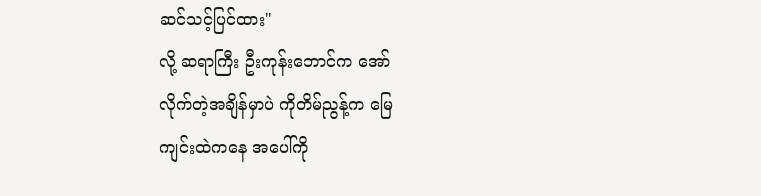ဆင်သင့်ပြင်ထား"
လို့ ဆရာကြီး ဦးကုန်းဘောင်က အော်
လိုက်တဲ့အချိန်မှာပဲ ကိုတိမ်ညွန့်က မြေ
ကျင်းထဲကနေ အပေါ်ကို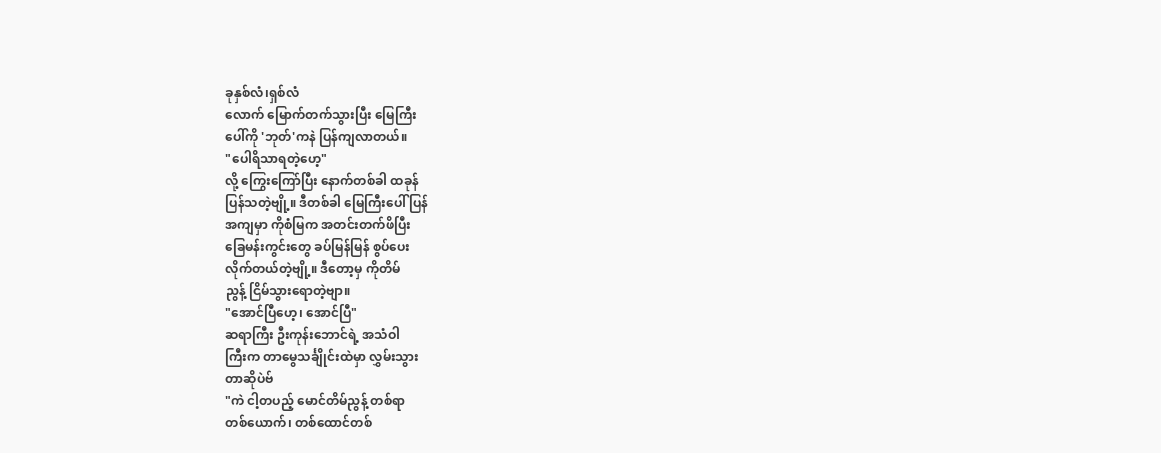ခုနှစ်လံ၊ရှစ်လံ
လောက် မြောက်တက်သွားပြီး မြေကြီး
ပေါ်ကို 'ဘုတ်'ကနဲ ပြန်ကျလာတယ်။
"ပေါရိသာရတဲ့ဟေ့"
လို့ ကြွေးကြော်ပြီး နောက်တစ်ခါ ထခုန်
ပြန်သတဲ့ဗျို့။ ဒီတစ်ခါ မြေကြီးပေါ် ပြန်
အကျမှာ ကိုစံမြက အတင်းတက်ဖိပြီး
ခြေမန်းကွင်းတွေ ခပ်မြန်မြန် စွပ်ပေး
လိုက်တယ်တဲ့ဗျို့။ ဒီတော့မှ ကိုတိမ်
ညွန့် ငြိမ်သွားရောတဲ့ဗျာ။
"အောင်ပြီဟေ့၊ အောင်ပြီ"
ဆရာကြီး ဦးကုန်းဘောင်ရဲ့ အသံဝါ
ကြီးက တာမွေသင်္ချိုင်းထဲမှာ လွှမ်းသွား
တာဆိုပဲဗ်
"ကဲ ငါ့တပည့် မောင်တိမ်ညွန့် တစ်ရာ
တစ်ယောက်၊ တစ်ထောင်တစ်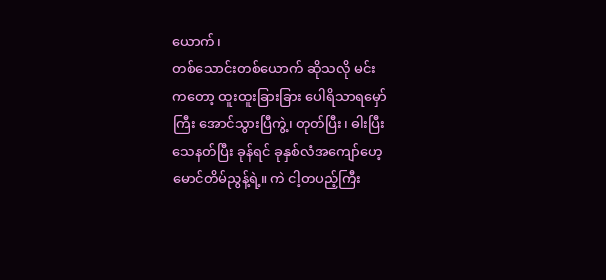ယောက်၊
တစ်သောင်းတစ်ယောက် ဆိုသလို မင်း
ကတော့ ထူးထူးခြားခြား ပေါရိသာရမှော်
ကြီး အောင်သွားပြီကွဲ့၊ တုတ်ပြီး၊ ဓါးပြီး
သေနတ်ပြီး ခုန်ရင် ခုနှစ်လံအကျော်ဟေ့
မောင်တိမ်ညွန့်ရဲ့။ ကဲ ငါ့တပည့်ကြီး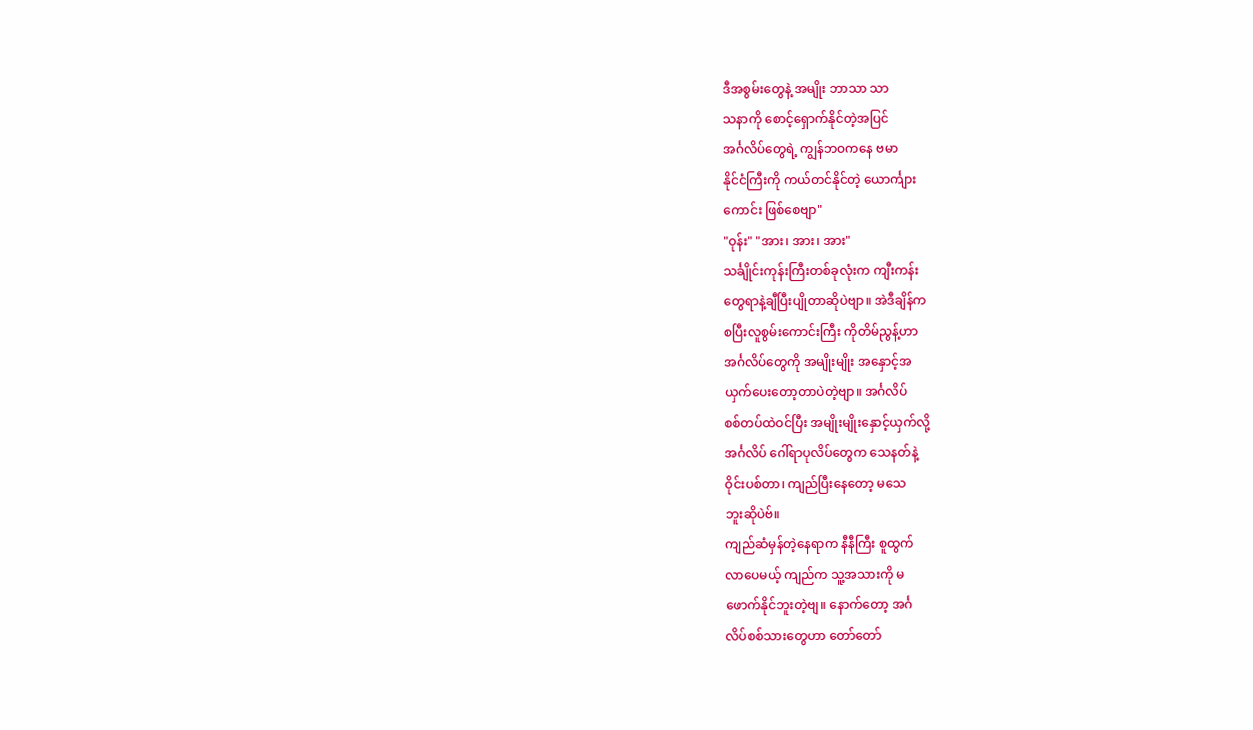ဒီအစွမ်းတွေနဲ့ အမျိုး ဘာသာ သာ
သနာကို စောင့်ရှောက်နိုင်တဲ့အပြင်
အင်္ဂလိပ်တွေရဲ့ ကျွန်ဘဝကနေ ဗမာ
နိုင်ငံကြီးကို ကယ်တင်နိုင်တဲ့ ယောင်္ကျား
ကောင်း ဖြစ်စေဗျာ"
"ဝုန်း" "အား၊ အား၊ အား"
သင်္ချိုင်းကုန်းကြီးတစ်ခုလုံးက ကျီးကန်း
တွေရာနဲ့ချီပြီးပျိုတာဆိုပဲဗျာ။ အဲဒီချိန်က
စပြီးလူစွမ်းကောင်းကြီး ကိုတိမ်ညွန့်ဟာ
အင်္ဂလိပ်တွေကို အမျိုးမျိုး အနှောင့်အ
ယှက်ပေးတော့တာပဲတဲ့ဗျာ။ အင်္ဂလိပ်
စစ်တပ်ထဲဝင်ပြီး အမျိုးမျိုးနှောင့်ယှက်လို့
အင်္ဂလိပ် ဂေါ်ရာပုလိပ်တွေက သေနတ်နဲ့
ဝိုင်းပစ်တာ၊ ကျည်ပြီးနေတော့ မသေ
ဘူးဆိုပဲဗ်။
ကျည်ဆံမှန်တဲ့နေရာက နီနီကြီး စူထွက်
လာပေမယ့် ကျည်က သူ့အသားကို မ
ဖောက်နိုင်ဘူးတဲ့ဗျ။ နောက်တော့ အင်္ဂ
လိပ်စစ်သားတွေဟာ တော်တော်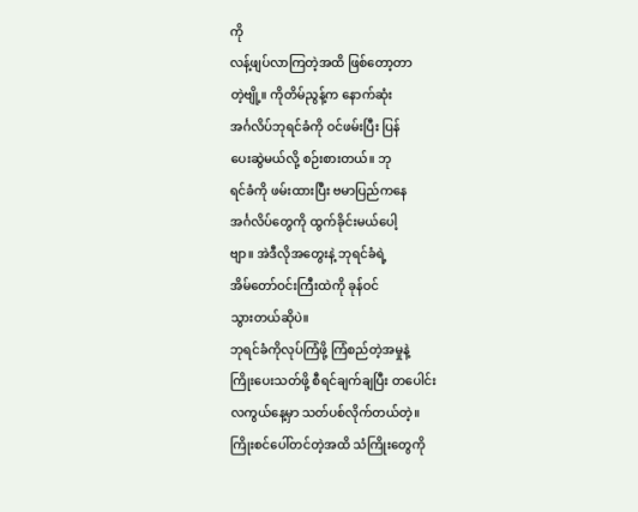ကို
လန့်ဖျပ်လာကြတဲ့အထိ ဖြစ်တော့တာ
တဲ့ဗျို့။ ကိုတိမ်ညွန့်က နောက်ဆုံး
အင်္ဂလိပ်ဘုရင်ခံကို ဝင်ဖမ်းပြီး ပြန်
ပေးဆွဲမယ်လို့ စဉ်းစားတယ်။ ဘု
ရင်ခံကို ဖမ်းထားပြီး ဗမာပြည်ကနေ
အင်္ဂလိပ်တွေကို ထွက်ခိုင်းမယ်ပေါ့
ဗျာ။ အဲဒီလိုအတွေးနဲ့ ဘုရင်ခံရဲ့
အိမ်တော်ဝင်းကြီးထဲကို ခုန်ဝင်
သွားတယ်ဆိုပဲ။
ဘုရင်ခံကိုလုပ်ကြံဖို့ ကြံစည်တဲ့အမှုနဲ့
ကြိုးပေးသတ်ဖို့ စီရင်ချက်ချပြီး တပေါင်း
လကွယ်နေ့မှာ သတ်ပစ်လိုက်တယ်တဲ့။
ကြိုးစင်ပေါ်တင်တဲ့အထိ သံကြိုးတွေကို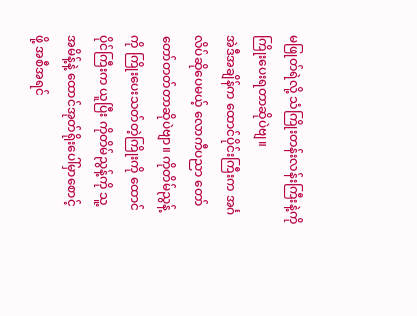မဖြုတ်ရဲလို့ သံကြိုးတန်းလန်းကြီးနဲ့ကို
ကြိုးပေးရတာဆိုပဲဗျ။
အဲဒီအချိန်က ထောင်ပိုင်းကြီးက အင်္ဂ
လိပ်ဆိုပေမယ့် လောကီပညာ တော်
တော်တတ်တာဆိုပဲဗျာ။ ကိုတိမ်ညွန့်
ကို ကြိုးပေးသတ်တဲ့ကြိုးကို ထောင်
ပိုင်ကြီးက ယူပြီး ကိုတိမ်ညွန့်ကို သူ့
အမိန့်နဲ့ ထောင်အုတ်ရိုးပေါ်မှာစောင့်
ဖို့ အစီအရင်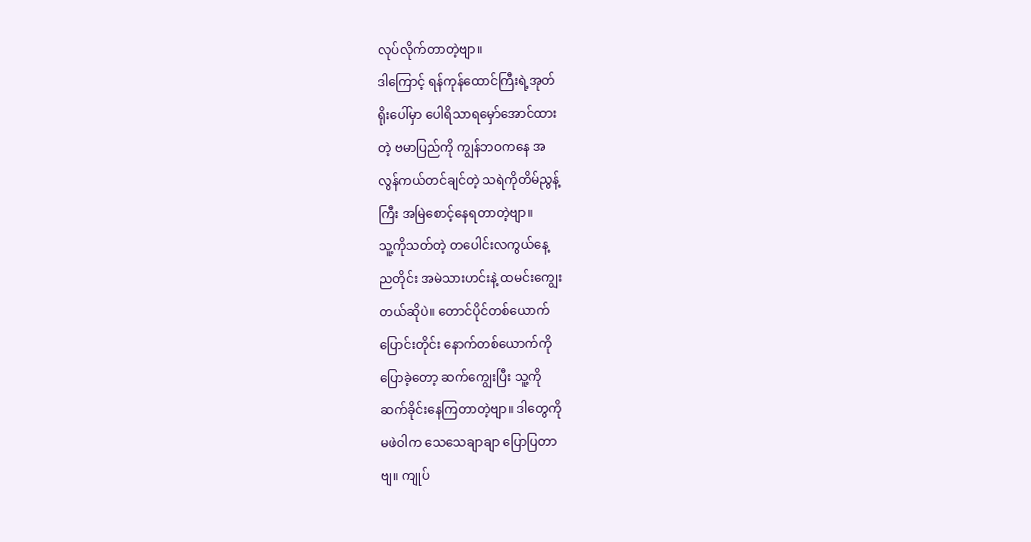လုပ်လိုက်တာတဲ့ဗျာ။
ဒါကြောင့် ရန်ကုန်ထောင်ကြီးရဲ့အုတ်
ရိုးပေါ်မှာ ပေါရိသာရမှော်အောင်ထား
တဲ့ ဗမာပြည်ကို ကျွန်ဘဝကနေ အ
လွန်ကယ်တင်ချင်တဲ့ သရဲကိုတိမ်ညွန့်
ကြီး အမြဲစောင့်နေရတာတဲ့ဗျာ။
သူ့ကိုသတ်တဲ့ တပေါင်းလကွယ်နေ့
ညတိုင်း အမဲသားဟင်းနဲ့ ထမင်းကျွေး
တယ်ဆိုပဲ။ တောင်ပိုင်တစ်ယောက်
ပြောင်းတိုင်း နောက်တစ်ယောက်ကို
ပြောခဲ့တော့ ဆက်ကျွေးပြီး သူ့ကို
ဆက်ခိုင်းနေကြတာတဲ့ဗျာ။ ဒါတွေကို
မဖဲဝါက သေသေချာချာ ပြောပြတာ
ဗျ။ ကျုပ်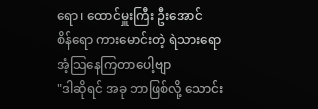ရော၊ ထောင်မှူးကြီး ဦးအောင်
စိန်ရော ကားမောင်းတဲ့ ရဲသားရော
အံ့သြနေကြတာပေါ့ဗျာ
"ဒါဆိုရင် အခု ဘာဖြစ်လို့ သောင်း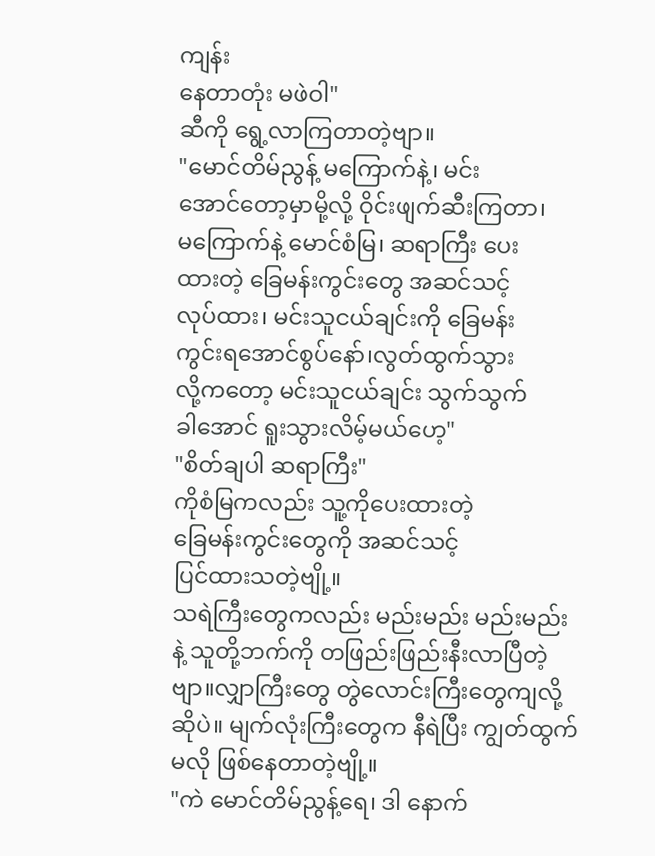ကျန်း
နေတာတုံး မဖဲဝါ"
ဆီကို ရွေ့လာကြတာတဲ့ဗျာ။
"မောင်တိမ်ညွန့် မကြောက်နဲ့၊ မင်း
အောင်တော့မှာမို့လို့ ဝိုင်းဖျက်ဆီးကြတာ၊
မကြောက်နဲ့ မောင်စံမြ၊ ဆရာကြီး ပေး
ထားတဲ့ ခြေမန်းကွင်းတွေ အဆင်သင့်
လုပ်ထား၊ မင်းသူငယ်ချင်းကို ခြေမန်း
ကွင်းရအောင်စွပ်နော်၊လွတ်ထွက်သွား
လို့ကတော့ မင်းသူငယ်ချင်း သွက်သွက်
ခါအောင် ရူးသွားလိမ့်မယ်ဟေ့"
"စိတ်ချပါ ဆရာကြီး"
ကိုစံမြကလည်း သူ့ကိုပေးထားတဲ့
ခြေမန်းကွင်းတွေကို အဆင်သင့်
ပြင်ထားသတဲ့ဗျို့။
သရဲကြီးတွေကလည်း မည်းမည်း မည်းမည်း
နဲ့ သူတို့ဘက်ကို တဖြည်းဖြည်းနီးလာပြီတဲ့
ဗျာ။လျှာကြီးတွေ တွဲလောင်းကြီးတွေကျလို့
ဆိုပဲ။ မျက်လုံးကြီးတွေက နီရဲပြီး ကျွတ်ထွက်
မလို ဖြစ်နေတာတဲ့ဗျို့။
"ကဲ မောင်တိမ်ညွန့်ရေ၊ ဒါ နောက်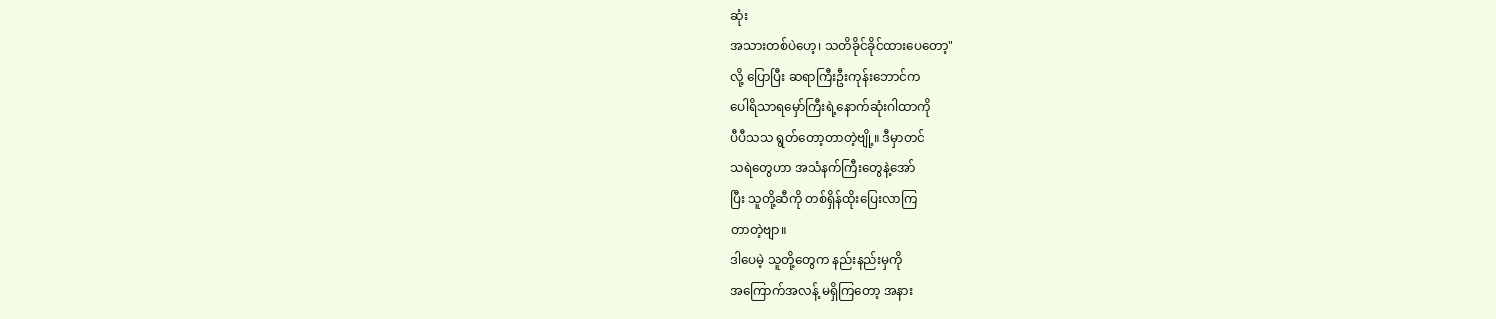ဆုံး
အသားတစ်ပဲဟေ့၊ သတိခိုင်ခိုင်ထားပေတော့"
လို့ ပြောပြီး ဆရာကြီးဦးကုန်းဘောင်က
ပေါရိသာရမှော်ကြီးရဲ့နောက်ဆုံးဂါထာကို
ပီပီသသ ရွတ်တော့တာတဲ့ဗျို့။ ဒီမှာတင်
သရဲတွေဟာ အသံနက်ကြီးတွေနဲ့အော်
ပြီး သူတို့ဆီကို တစ်ရှိန်ထိုးပြေးလာကြ
တာတဲ့ဗျာ။
ဒါပေမဲ့ သူတို့တွေက နည်းနည်းမှကို
အကြောက်အလန့် မရှိကြတော့ အနား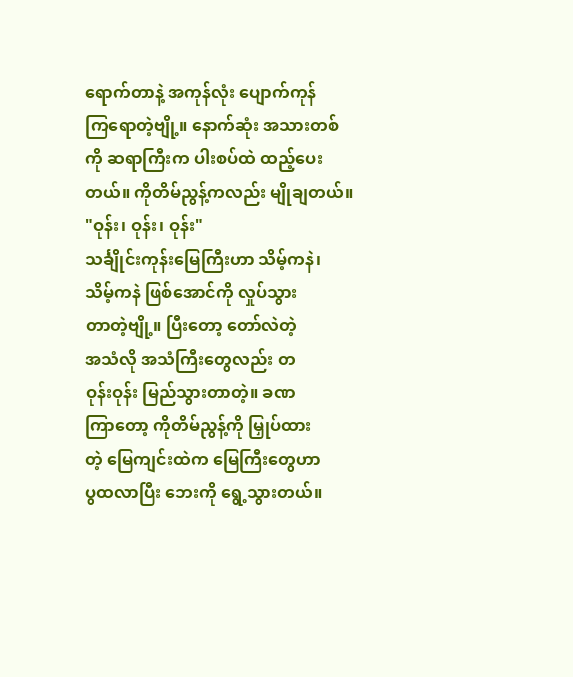ရောက်တာနဲ့ အကုန်လုံး ပျောက်ကုန်
ကြရောတဲ့ဗျို့။ နောက်ဆုံး အသားတစ်
ကို ဆရာကြီးက ပါးစပ်ထဲ ထည့်ပေး
တယ်။ ကိုတိမ်ညွန့်ကလည်း မျိုချတယ်။
"ဝုန်း၊ ဝုန်း၊ ဝုန်း"
သင်္ချိုင်းကုန်းမြေကြီးဟာ သိမ့်ကနဲ၊
သိမ့်ကနဲ ဖြစ်အောင်ကို လှုပ်သွား
တာတဲ့ဗျို့။ ပြီးတော့ တော်လဲတဲ့
အသံလို အသံကြီးတွေလည်း တ
ဝုန်းဝုန်း မြည်သွားတာတဲ့။ ခဏ
ကြာတော့ ကိုတိမ်ညွန့်ကို မြှုပ်ထား
တဲ့ မြေကျင်းထဲက မြေကြီးတွေဟာ
ပွထလာပြီး ဘေးကို ရွေ့သွားတယ်။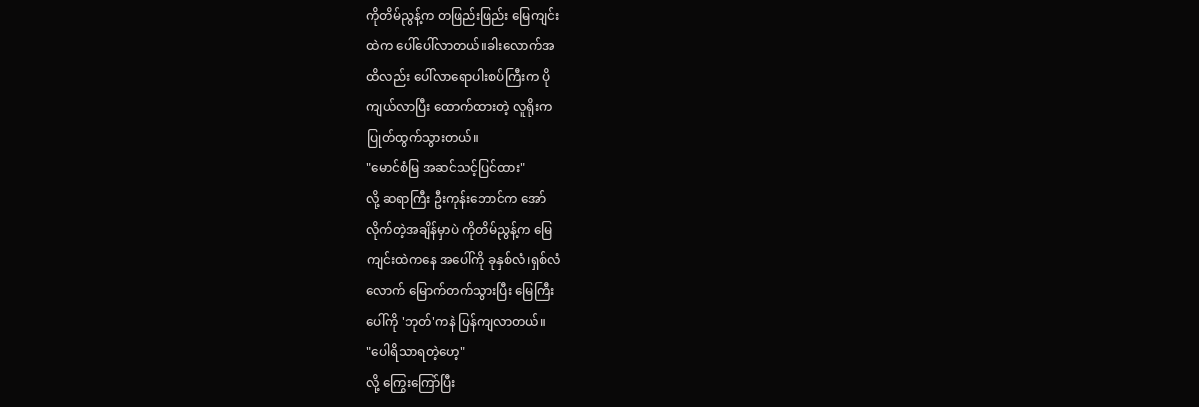ကိုတိမ်ညွန့်က တဖြည်းဖြည်း မြေကျင်း
ထဲက ပေါ်ပေါ်လာတယ်။ခါးလောက်အ
ထိလည်း ပေါ်လာရောပါးစပ်ကြီးက ပို
ကျယ်လာပြီး ထောက်ထားတဲ့ လူရိုးက
ပြုတ်ထွက်သွားတယ်။
"မောင်စံမြ အဆင်သင့်ပြင်ထား"
လို့ ဆရာကြီး ဦးကုန်းဘောင်က အော်
လိုက်တဲ့အချိန်မှာပဲ ကိုတိမ်ညွန့်က မြေ
ကျင်းထဲကနေ အပေါ်ကို ခုနှစ်လံ၊ရှစ်လံ
လောက် မြောက်တက်သွားပြီး မြေကြီး
ပေါ်ကို 'ဘုတ်'ကနဲ ပြန်ကျလာတယ်။
"ပေါရိသာရတဲ့ဟေ့"
လို့ ကြွေးကြော်ပြီး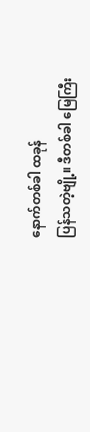နောက်တစ်ခါ ထခုန်
ပြန်သတဲ့ဗျို့။ ဒီတစ်ခါ မြေကြီး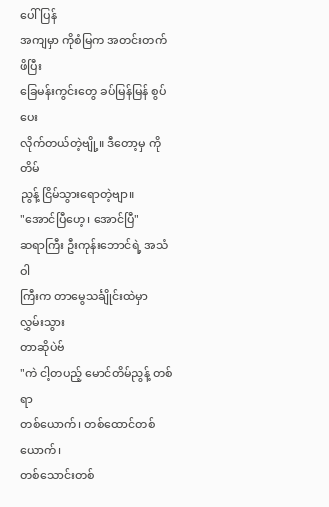ပေါ် ပြန်
အကျမှာ ကိုစံမြက အတင်းတက်ဖိပြီး
ခြေမန်းကွင်းတွေ ခပ်မြန်မြန် စွပ်ပေး
လိုက်တယ်တဲ့ဗျို့။ ဒီတော့မှ ကိုတိမ်
ညွန့် ငြိမ်သွားရောတဲ့ဗျာ။
"အောင်ပြီဟေ့၊ အောင်ပြီ"
ဆရာကြီး ဦးကုန်းဘောင်ရဲ့ အသံဝါ
ကြီးက တာမွေသင်္ချိုင်းထဲမှာ လွှမ်းသွား
တာဆိုပဲဗ်
"ကဲ ငါ့တပည့် မောင်တိမ်ညွန့် တစ်ရာ
တစ်ယောက်၊ တစ်ထောင်တစ်ယောက်၊
တစ်သောင်းတစ်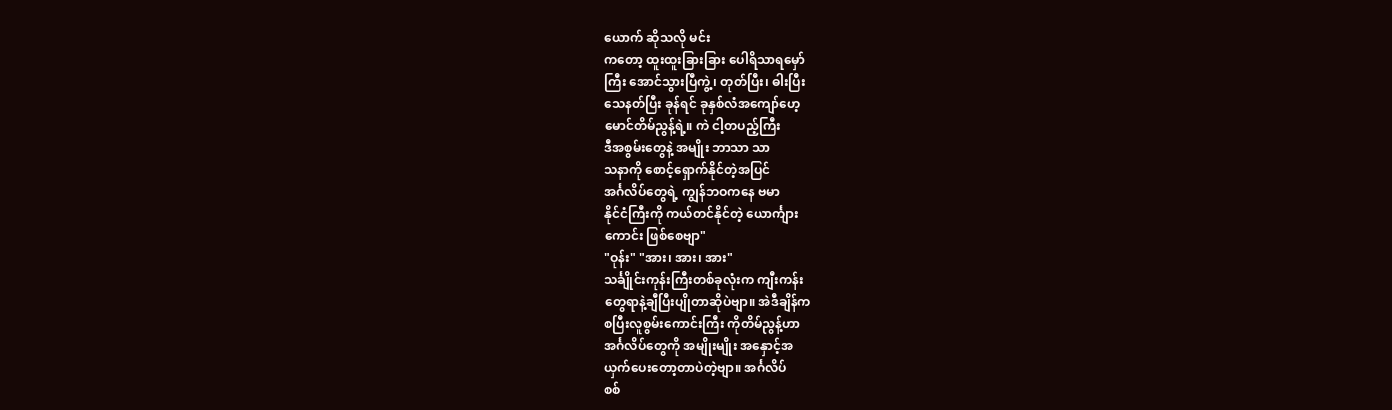ယောက် ဆိုသလို မင်း
ကတော့ ထူးထူးခြားခြား ပေါရိသာရမှော်
ကြီး အောင်သွားပြီကွဲ့၊ တုတ်ပြီး၊ ဓါးပြီး
သေနတ်ပြီး ခုန်ရင် ခုနှစ်လံအကျော်ဟေ့
မောင်တိမ်ညွန့်ရဲ့။ ကဲ ငါ့တပည့်ကြီး
ဒီအစွမ်းတွေနဲ့ အမျိုး ဘာသာ သာ
သနာကို စောင့်ရှောက်နိုင်တဲ့အပြင်
အင်္ဂလိပ်တွေရဲ့ ကျွန်ဘဝကနေ ဗမာ
နိုင်ငံကြီးကို ကယ်တင်နိုင်တဲ့ ယောင်္ကျား
ကောင်း ဖြစ်စေဗျာ"
"ဝုန်း" "အား၊ အား၊ အား"
သင်္ချိုင်းကုန်းကြီးတစ်ခုလုံးက ကျီးကန်း
တွေရာနဲ့ချီပြီးပျိုတာဆိုပဲဗျာ။ အဲဒီချိန်က
စပြီးလူစွမ်းကောင်းကြီး ကိုတိမ်ညွန့်ဟာ
အင်္ဂလိပ်တွေကို အမျိုးမျိုး အနှောင့်အ
ယှက်ပေးတော့တာပဲတဲ့ဗျာ။ အင်္ဂလိပ်
စစ်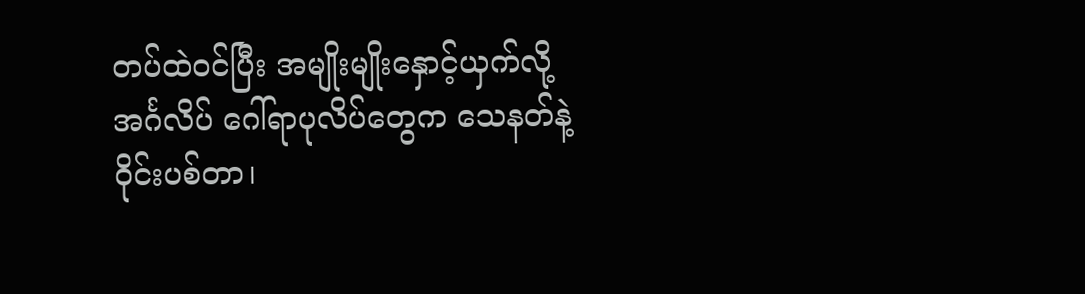တပ်ထဲဝင်ပြီး အမျိုးမျိုးနှောင့်ယှက်လို့
အင်္ဂလိပ် ဂေါ်ရာပုလိပ်တွေက သေနတ်နဲ့
ဝိုင်းပစ်တာ၊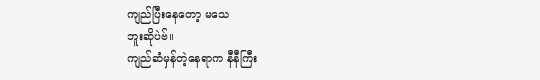ကျည်ပြီးနေတော့ မသေ
ဘူးဆိုပဲဗ်။
ကျည်ဆံမှန်တဲ့နေရာက နီနီကြီး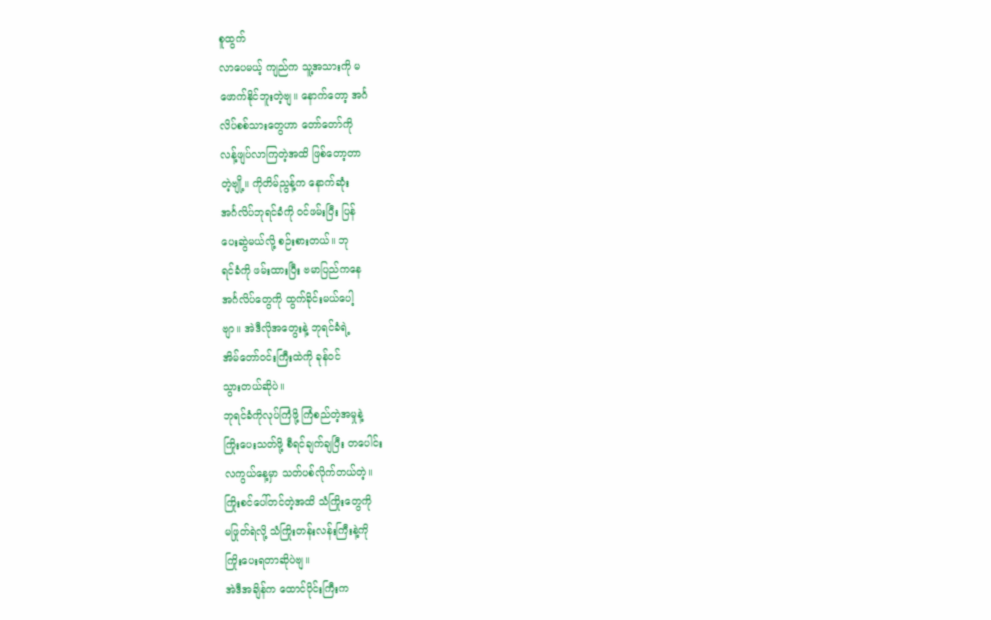စူထွက်
လာပေမယ့် ကျည်က သူ့အသားကို မ
ဖောက်နိုင်ဘူးတဲ့ဗျ။ နောက်တော့ အင်္ဂ
လိပ်စစ်သားတွေဟာ တော်တော်ကို
လန့်ဖျပ်လာကြတဲ့အထိ ဖြစ်တော့တာ
တဲ့ဗျို့။ ကိုတိမ်ညွန့်က နောက်ဆုံး
အင်္ဂလိပ်ဘုရင်ခံကို ဝင်ဖမ်းပြီး ပြန်
ပေးဆွဲမယ်လို့ စဉ်းစားတယ်။ ဘု
ရင်ခံကို ဖမ်းထားပြီး ဗမာပြည်ကနေ
အင်္ဂလိပ်တွေကို ထွက်ခိုင်းမယ်ပေါ့
ဗျာ။ အဲဒီလိုအတွေးနဲ့ ဘုရင်ခံရဲ့
အိမ်တော်ဝင်းကြီးထဲကို ခုန်ဝင်
သွားတယ်ဆိုပဲ။
ဘုရင်ခံကိုလုပ်ကြံဖို့ ကြံစည်တဲ့အမှုနဲ့
ကြိုးပေးသတ်ဖို့ စီရင်ချက်ချပြီး တပေါင်း
လကွယ်နေ့မှာ သတ်ပစ်လိုက်တယ်တဲ့။
ကြိုးစင်ပေါ်တင်တဲ့အထိ သံကြိုးတွေကို
မဖြုတ်ရဲလို့ သံကြိုးတန်းလန်းကြီးနဲ့ကို
ကြိုးပေးရတာဆိုပဲဗျ။
အဲဒီအချိန်က ထောင်ပိုင်းကြီးက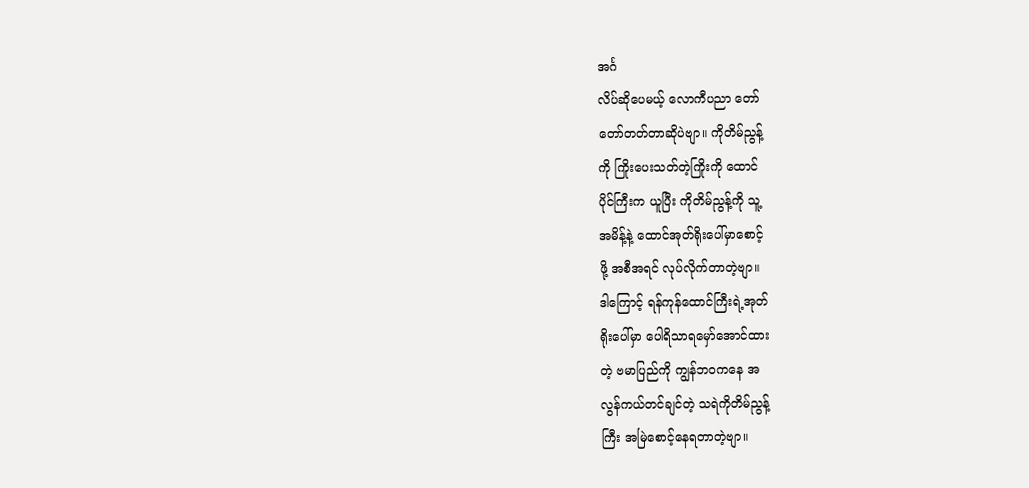အင်္ဂ
လိပ်ဆိုပေမယ့် လောကီပညာ တော်
တော်တတ်တာဆိုပဲဗျာ။ ကိုတိမ်ညွန့်
ကို ကြိုးပေးသတ်တဲ့ကြိုးကို ထောင်
ပိုင်ကြီးက ယူပြီး ကိုတိမ်ညွန့်ကို သူ့
အမိန့်နဲ့ ထောင်အုတ်ရိုးပေါ်မှာစောင့်
ဖို့ အစီအရင် လုပ်လိုက်တာတဲ့ဗျာ။
ဒါကြောင့် ရန်ကုန်ထောင်ကြီးရဲ့အုတ်
ရိုးပေါ်မှာ ပေါရိသာရမှော်အောင်ထား
တဲ့ ဗမာပြည်ကို ကျွန်ဘဝကနေ အ
လွန်ကယ်တင်ချင်တဲ့ သရဲကိုတိမ်ညွန့်
ကြီး အမြဲစောင့်နေရတာတဲ့ဗျာ။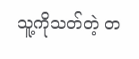သူ့ကိုသတ်တဲ့ တ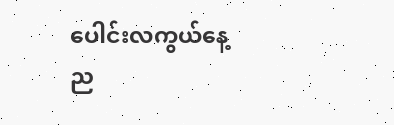ပေါင်းလကွယ်နေ့
ည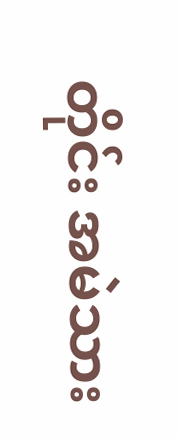တိုင်း အမဲသား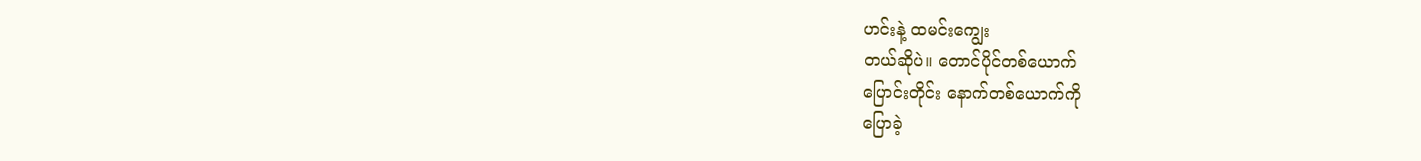ဟင်းနဲ့ ထမင်းကျွေး
တယ်ဆိုပဲ။ တောင်ပိုင်တစ်ယောက်
ပြောင်းတိုင်း နောက်တစ်ယောက်ကို
ပြောခဲ့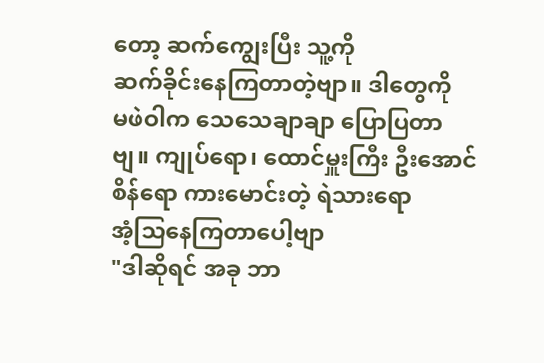တော့ ဆက်ကျွေးပြီး သူ့ကို
ဆက်ခိုင်းနေကြတာတဲ့ဗျာ။ ဒါတွေကို
မဖဲဝါက သေသေချာချာ ပြောပြတာ
ဗျ။ ကျုပ်ရော၊ ထောင်မှူးကြီး ဦးအောင်
စိန်ရော ကားမောင်းတဲ့ ရဲသားရော
အံ့သြနေကြတာပေါ့ဗျာ
"ဒါဆိုရင် အခု ဘာ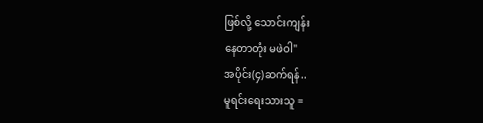ဖြစ်လို့ သောင်းကျန်း
နေတာတုံး မဖဲဝါ"
အပိုင်း(၄)ဆက်ရန်..
မူရင်းရေးသားသူ =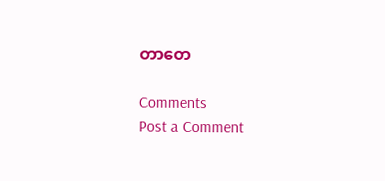တာတေ

Comments
Post a Comment